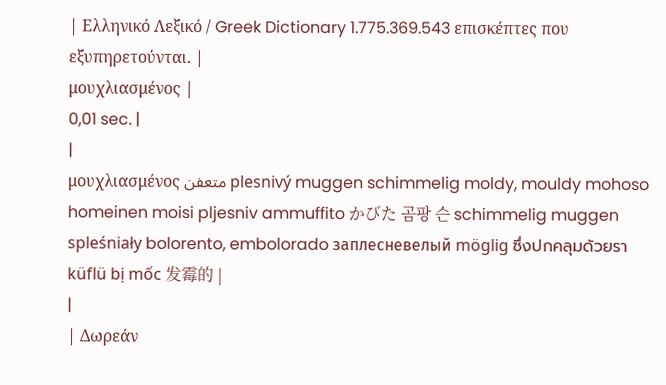| Ελληνικό Λεξικό / Greek Dictionary 1.775.369.543 επισκέπτες που εξυπηρετούνται. |
μουχλιασμένος |
0,01 sec. |
|
μουχλιασμένος متعفن plesnivý muggen schimmelig moldy, mouldy mohoso homeinen moisi pljesniv ammuffito かびた 곰팡 슨 schimmelig muggen spleśniały bolorento, embolorado заплесневелый möglig ซึ่งปกคลุมด้วยรา küflü bị mốc 发霉的 |
|
| Δωρεάν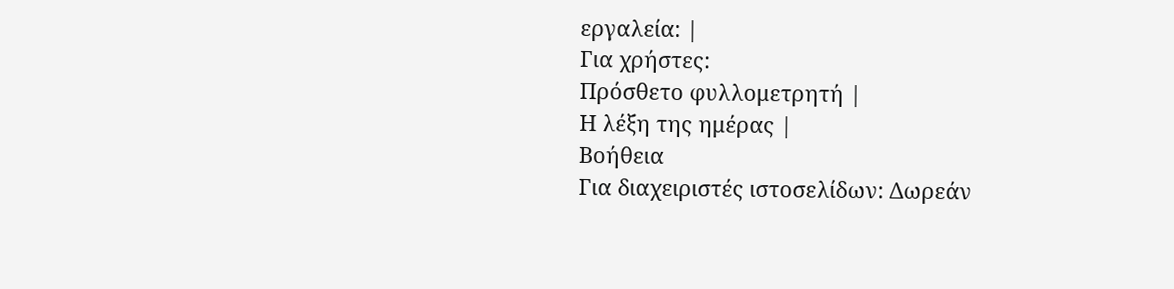εργαλεία: |
Για χρήστες:
Πρόσθετο φυλλομετρητή |
Η λέξη της ημέρας |
Βοήθεια
Για διαχειριστές ιστοσελίδων: Δωρεάν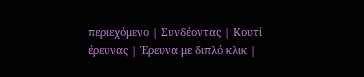περιεχόμενο | Συνδέοντας | Κουτί έρευνας | Έρευνα με διπλό κλικ |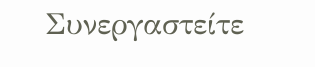Συνεργαστείτε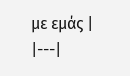με εμάς |
|---|